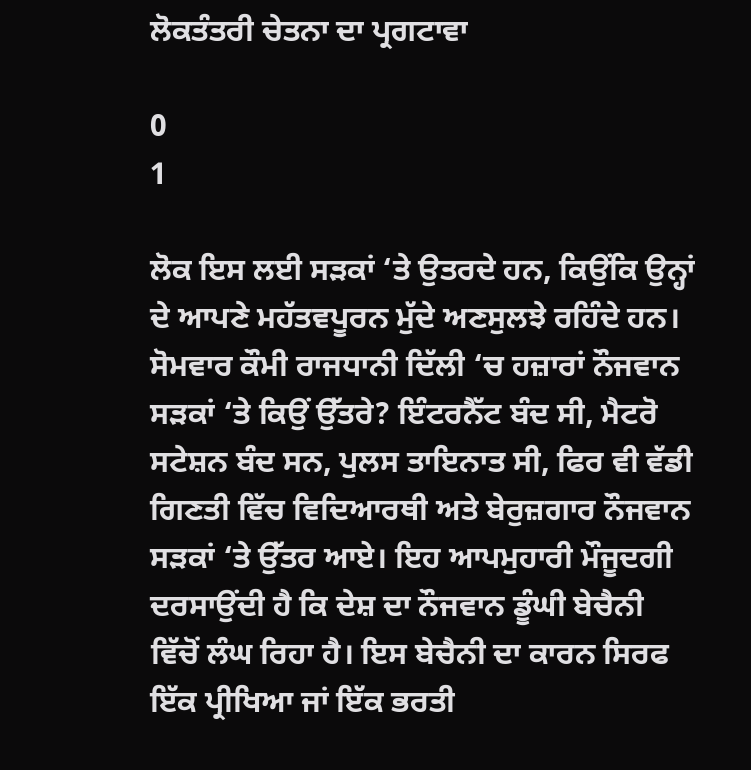ਲੋਕਤੰਤਰੀ ਚੇਤਨਾ ਦਾ ਪ੍ਰਗਟਾਵਾ

0
1

ਲੋਕ ਇਸ ਲਈ ਸੜਕਾਂ ‘ਤੇ ਉਤਰਦੇ ਹਨ, ਕਿਉਂਕਿ ਉਨ੍ਹਾਂ ਦੇ ਆਪਣੇ ਮਹੱਤਵਪੂਰਨ ਮੁੱਦੇ ਅਣਸੁਲਝੇ ਰਹਿੰਦੇ ਹਨ। ਸੋਮਵਾਰ ਕੌਮੀ ਰਾਜਧਾਨੀ ਦਿੱਲੀ ‘ਚ ਹਜ਼ਾਰਾਂ ਨੌਜਵਾਨ ਸੜਕਾਂ ‘ਤੇ ਕਿਉਂ ਉੱਤਰੇ? ਇੰਟਰਨੈੱਟ ਬੰਦ ਸੀ, ਮੈਟਰੋ ਸਟੇਸ਼ਨ ਬੰਦ ਸਨ, ਪੁਲਸ ਤਾਇਨਾਤ ਸੀ, ਫਿਰ ਵੀ ਵੱਡੀ ਗਿਣਤੀ ਵਿੱਚ ਵਿਦਿਆਰਥੀ ਅਤੇ ਬੇਰੁਜ਼ਗਾਰ ਨੌਜਵਾਨ ਸੜਕਾਂ ‘ਤੇ ਉੱਤਰ ਆਏ। ਇਹ ਆਪਮੁਹਾਰੀ ਮੌਜੂਦਗੀ ਦਰਸਾਉਂਦੀ ਹੈ ਕਿ ਦੇਸ਼ ਦਾ ਨੌਜਵਾਨ ਡੂੰਘੀ ਬੇਚੈਨੀ ਵਿੱਚੋਂ ਲੰਘ ਰਿਹਾ ਹੈ। ਇਸ ਬੇਚੈਨੀ ਦਾ ਕਾਰਨ ਸਿਰਫ ਇੱਕ ਪ੍ਰੀਖਿਆ ਜਾਂ ਇੱਕ ਭਰਤੀ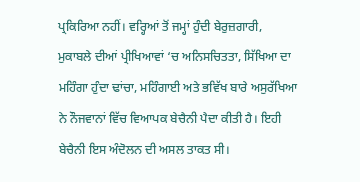ਪ੍ਰਕਿਰਿਆ ਨਹੀਂ। ਵਰ੍ਹਿਆਂ ਤੋਂ ਜਮ੍ਹਾਂ ਹੁੰਦੀ ਬੇਰੁਜ਼ਗਾਰੀ, ਮੁਕਾਬਲੇ ਦੀਆਂ ਪ੍ਰੀਖਿਆਵਾਂ ‘ਚ ਅਨਿਸਚਿਤਤਾ, ਸਿੱਖਿਆ ਦਾ ਮਹਿੰਗਾ ਹੁੰਦਾ ਢਾਂਚਾ, ਮਹਿੰਗਾਈ ਅਤੇ ਭਵਿੱਖ ਬਾਰੇ ਅਸੁਰੱਖਿਆ ਨੇ ਨੌਜਵਾਨਾਂ ਵਿੱਚ ਵਿਆਪਕ ਬੇਚੈਨੀ ਪੈਦਾ ਕੀਤੀ ਹੈ। ਇਹੀ ਬੇਚੈਨੀ ਇਸ ਅੰਦੋਲਨ ਦੀ ਅਸਲ ਤਾਕਤ ਸੀ।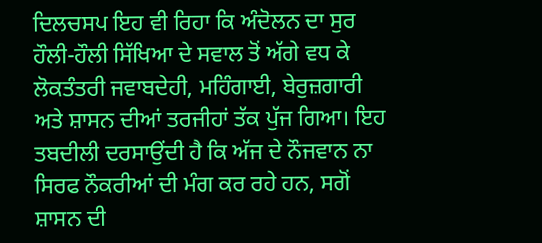ਦਿਲਚਸਪ ਇਹ ਵੀ ਰਿਹਾ ਕਿ ਅੰਦੋਲਨ ਦਾ ਸੁਰ ਹੌਲੀ-ਹੌਲੀ ਸਿੱਖਿਆ ਦੇ ਸਵਾਲ ਤੋਂ ਅੱਗੇ ਵਧ ਕੇ ਲੋਕਤੰਤਰੀ ਜਵਾਬਦੇਹੀ, ਮਹਿੰਗਾਈ, ਬੇਰੁਜ਼ਗਾਰੀ ਅਤੇ ਸ਼ਾਸਨ ਦੀਆਂ ਤਰਜੀਹਾਂ ਤੱਕ ਪੁੱਜ ਗਿਆ। ਇਹ ਤਬਦੀਲੀ ਦਰਸਾਉਂਦੀ ਹੈ ਕਿ ਅੱਜ ਦੇ ਨੌਜਵਾਨ ਨਾ ਸਿਰਫ ਨੌਕਰੀਆਂ ਦੀ ਮੰਗ ਕਰ ਰਹੇ ਹਨ, ਸਗੋਂ ਸ਼ਾਸਨ ਦੀ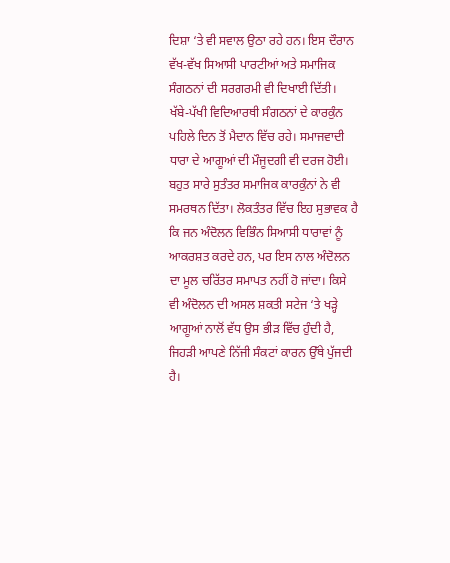ਦਿਸ਼ਾ ‘ਤੇ ਵੀ ਸਵਾਲ ਉਠਾ ਰਹੇ ਹਨ। ਇਸ ਦੌਰਾਨ ਵੱਖ-ਵੱਖ ਸਿਆਸੀ ਪਾਰਟੀਆਂ ਅਤੇ ਸਮਾਜਿਕ ਸੰਗਠਨਾਂ ਦੀ ਸਰਗਰਮੀ ਵੀ ਦਿਖਾਈ ਦਿੱਤੀ। ਖੱਬੇ-ਪੱਖੀ ਵਿਦਿਆਰਥੀ ਸੰਗਠਨਾਂ ਦੇ ਕਾਰਕੁੰਨ ਪਹਿਲੇ ਦਿਨ ਤੋਂ ਮੈਦਾਨ ਵਿੱਚ ਰਹੇ। ਸਮਾਜਵਾਦੀ ਧਾਰਾ ਦੇ ਆਗੂਆਂ ਦੀ ਮੌਜੂਦਗੀ ਵੀ ਦਰਜ ਹੋਈ। ਬਹੁਤ ਸਾਰੇ ਸੁਤੰਤਰ ਸਮਾਜਿਕ ਕਾਰਕੁੰਨਾਂ ਨੇ ਵੀ ਸਮਰਥਨ ਦਿੱਤਾ। ਲੋਕਤੰਤਰ ਵਿੱਚ ਇਹ ਸੁਭਾਵਕ ਹੈ ਕਿ ਜਨ ਅੰਦੋਲਨ ਵਿਭਿੰਨ ਸਿਆਸੀ ਧਾਰਾਵਾਂ ਨੂੰ ਆਕਰਸ਼ਤ ਕਰਦੇ ਹਨ, ਪਰ ਇਸ ਨਾਲ ਅੰਦੋਲਨ ਦਾ ਮੂਲ ਚਰਿੱਤਰ ਸਮਾਪਤ ਨਹੀਂ ਹੋ ਜਾਂਦਾ। ਕਿਸੇ ਵੀ ਅੰਦੋਲਨ ਦੀ ਅਸਲ ਸ਼ਕਤੀ ਸਟੇਜ ‘ਤੇ ਖੜ੍ਹੇ ਆਗੂਆਂ ਨਾਲੋਂ ਵੱਧ ਉਸ ਭੀੜ ਵਿੱਚ ਹੁੰਦੀ ਹੈ, ਜਿਹੜੀ ਆਪਣੇ ਨਿੱਜੀ ਸੰਕਟਾਂ ਕਾਰਨ ਉੱਥੇ ਪੁੱਜਦੀ ਹੈ।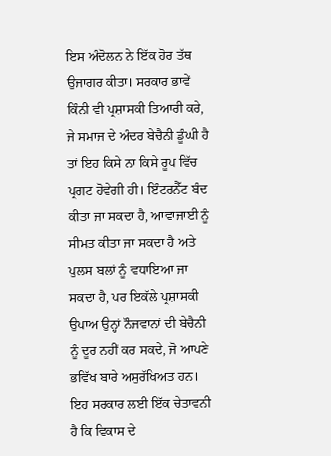ਇਸ ਅੰਦੋਲਨ ਨੇ ਇੱਕ ਹੋਰ ਤੱਥ ਉਜਾਗਰ ਕੀਤਾ। ਸਰਕਾਰ ਭਾਵੇਂ ਕਿੰਨੀ ਵੀ ਪ੍ਰਸ਼ਾਸਕੀ ਤਿਆਰੀ ਕਰੇ, ਜੇ ਸਮਾਜ ਦੇ ਅੰਦਰ ਬੇਚੈਨੀ ਡੂੰਘੀ ਹੈ ਤਾਂ ਇਹ ਕਿਸੇ ਨਾ ਕਿਸੇ ਰੂਪ ਵਿੱਚ ਪ੍ਰਗਟ ਹੋਵੇਗੀ ਹੀ। ਇੰਟਰਨੈੱਟ ਬੰਦ ਕੀਤਾ ਜਾ ਸਕਦਾ ਹੈ, ਆਵਾਜਾਈ ਨੂੰ ਸੀਮਤ ਕੀਤਾ ਜਾ ਸਕਦਾ ਹੈ ਅਤੇ ਪੁਲਸ ਬਲਾਂ ਨੂੰ ਵਧਾਇਆ ਜਾ ਸਕਦਾ ਹੈ, ਪਰ ਇਕੱਲੇ ਪ੍ਰਸ਼ਾਸਕੀ ਉਪਾਅ ਉਨ੍ਹਾਂ ਨੌਜਵਾਨਾਂ ਦੀ ਬੇਚੈਨੀ ਨੂੰ ਦੂਰ ਨਹੀਂ ਕਰ ਸਕਦੇ, ਜੋ ਆਪਣੇ ਭਵਿੱਖ ਬਾਰੇ ਅਸੁਰੱਖਿਅਤ ਹਨ।
ਇਹ ਸਰਕਾਰ ਲਈ ਇੱਕ ਚੇਤਾਵਨੀ ਹੈ ਕਿ ਵਿਕਾਸ ਦੇ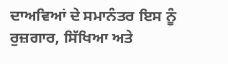ਦਾਅਵਿਆਂ ਦੇ ਸਮਾਨੰਤਰ ਇਸ ਨੂੰ ਰੁਜ਼ਗਾਰ, ਸਿੱਖਿਆ ਅਤੇ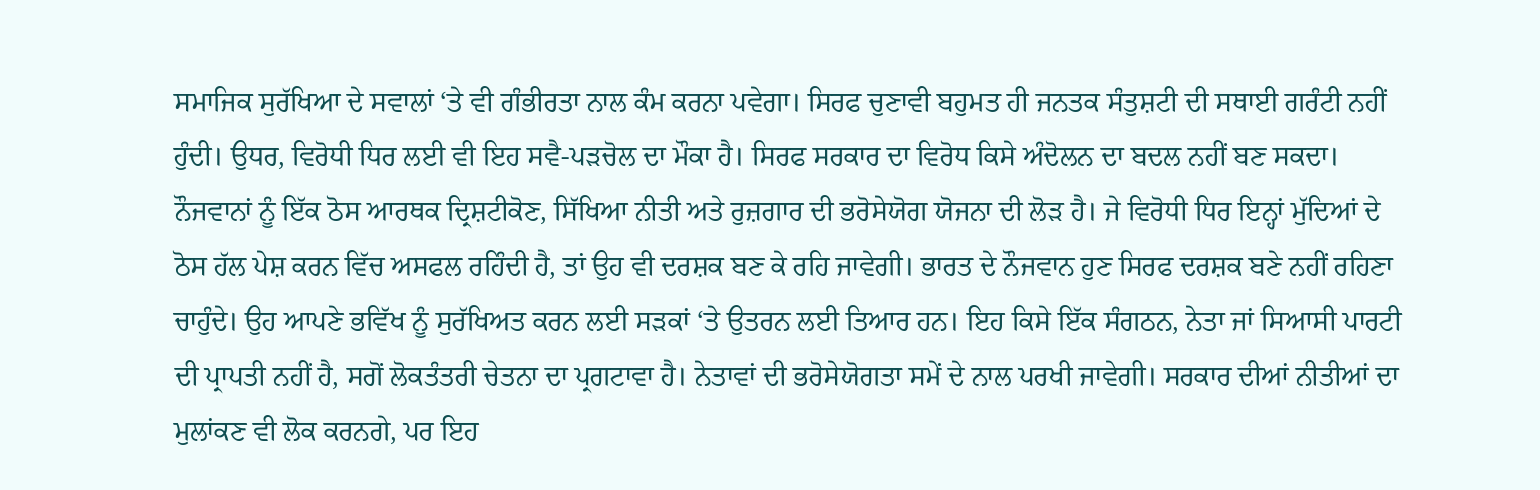ਸਮਾਜਿਕ ਸੁਰੱਖਿਆ ਦੇ ਸਵਾਲਾਂ ‘ਤੇ ਵੀ ਗੰਭੀਰਤਾ ਨਾਲ ਕੰਮ ਕਰਨਾ ਪਵੇਗਾ। ਸਿਰਫ ਚੁਣਾਵੀ ਬਹੁਮਤ ਹੀ ਜਨਤਕ ਸੰਤੁਸ਼ਟੀ ਦੀ ਸਥਾਈ ਗਰੰਟੀ ਨਹੀਂ ਹੁੰਦੀ। ਉਧਰ, ਵਿਰੋਧੀ ਧਿਰ ਲਈ ਵੀ ਇਹ ਸਵੈ-ਪੜਚੋਲ ਦਾ ਮੌਕਾ ਹੈ। ਸਿਰਫ ਸਰਕਾਰ ਦਾ ਵਿਰੋਧ ਕਿਸੇ ਅੰਦੋਲਨ ਦਾ ਬਦਲ ਨਹੀਂ ਬਣ ਸਕਦਾ। ਨੌਜਵਾਨਾਂ ਨੂੰ ਇੱਕ ਠੋਸ ਆਰਥਕ ਦ੍ਰਿਸ਼ਟੀਕੋਣ, ਸਿੱਖਿਆ ਨੀਤੀ ਅਤੇ ਰੁਜ਼ਗਾਰ ਦੀ ਭਰੋਸੇਯੋਗ ਯੋਜਨਾ ਦੀ ਲੋੜ ਹੈ। ਜੇ ਵਿਰੋਧੀ ਧਿਰ ਇਨ੍ਹਾਂ ਮੁੱਦਿਆਂ ਦੇ ਠੋਸ ਹੱਲ ਪੇਸ਼ ਕਰਨ ਵਿੱਚ ਅਸਫਲ ਰਹਿੰਦੀ ਹੈ, ਤਾਂ ਉਹ ਵੀ ਦਰਸ਼ਕ ਬਣ ਕੇ ਰਹਿ ਜਾਵੇਗੀ। ਭਾਰਤ ਦੇ ਨੌਜਵਾਨ ਹੁਣ ਸਿਰਫ ਦਰਸ਼ਕ ਬਣੇ ਨਹੀਂ ਰਹਿਣਾ ਚਾਹੁੰਦੇ। ਉਹ ਆਪਣੇ ਭਵਿੱਖ ਨੂੰ ਸੁਰੱਖਿਅਤ ਕਰਨ ਲਈ ਸੜਕਾਂ ‘ਤੇ ਉਤਰਨ ਲਈ ਤਿਆਰ ਹਨ। ਇਹ ਕਿਸੇ ਇੱਕ ਸੰਗਠਨ, ਨੇਤਾ ਜਾਂ ਸਿਆਸੀ ਪਾਰਟੀ ਦੀ ਪ੍ਰਾਪਤੀ ਨਹੀਂ ਹੈ, ਸਗੋਂ ਲੋਕਤੰਤਰੀ ਚੇਤਨਾ ਦਾ ਪ੍ਰਗਟਾਵਾ ਹੈ। ਨੇਤਾਵਾਂ ਦੀ ਭਰੋਸੇਯੋਗਤਾ ਸਮੇਂ ਦੇ ਨਾਲ ਪਰਖੀ ਜਾਵੇਗੀ। ਸਰਕਾਰ ਦੀਆਂ ਨੀਤੀਆਂ ਦਾ ਮੁਲਾਂਕਣ ਵੀ ਲੋਕ ਕਰਨਗੇ, ਪਰ ਇਹ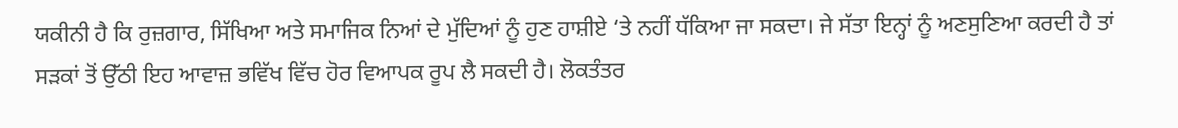ਯਕੀਨੀ ਹੈ ਕਿ ਰੁਜ਼ਗਾਰ, ਸਿੱਖਿਆ ਅਤੇ ਸਮਾਜਿਕ ਨਿਆਂ ਦੇ ਮੁੱਦਿਆਂ ਨੂੰ ਹੁਣ ਹਾਸ਼ੀਏ ‘ਤੇ ਨਹੀਂ ਧੱਕਿਆ ਜਾ ਸਕਦਾ। ਜੇ ਸੱਤਾ ਇਨ੍ਹਾਂ ਨੂੰ ਅਣਸੁਣਿਆ ਕਰਦੀ ਹੈ ਤਾਂ ਸੜਕਾਂ ਤੋਂ ਉੱਠੀ ਇਹ ਆਵਾਜ਼ ਭਵਿੱਖ ਵਿੱਚ ਹੋਰ ਵਿਆਪਕ ਰੂਪ ਲੈ ਸਕਦੀ ਹੈ। ਲੋਕਤੰਤਰ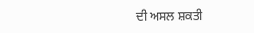ਦੀ ਅਸਲ ਸ਼ਕਤੀ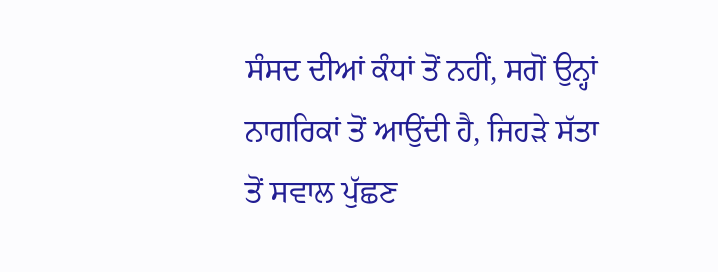ਸੰਸਦ ਦੀਆਂ ਕੰਧਾਂ ਤੋਂ ਨਹੀਂ, ਸਗੋਂ ਉਨ੍ਹਾਂ ਨਾਗਰਿਕਾਂ ਤੋਂ ਆਉਂਦੀ ਹੈ, ਜਿਹੜੇ ਸੱਤਾ ਤੋਂ ਸਵਾਲ ਪੁੱਛਣ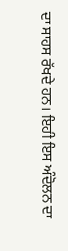ਦਾ ਸਾਹਸ ਰੱਖਦੇ ਹਨ। ਇਹੀ ਇਸ ਅੰਦੋਲਨ ਦਾ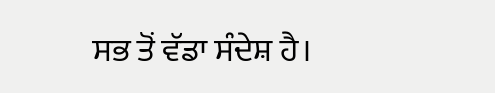ਸਭ ਤੋਂ ਵੱਡਾ ਸੰਦੇਸ਼ ਹੈ।